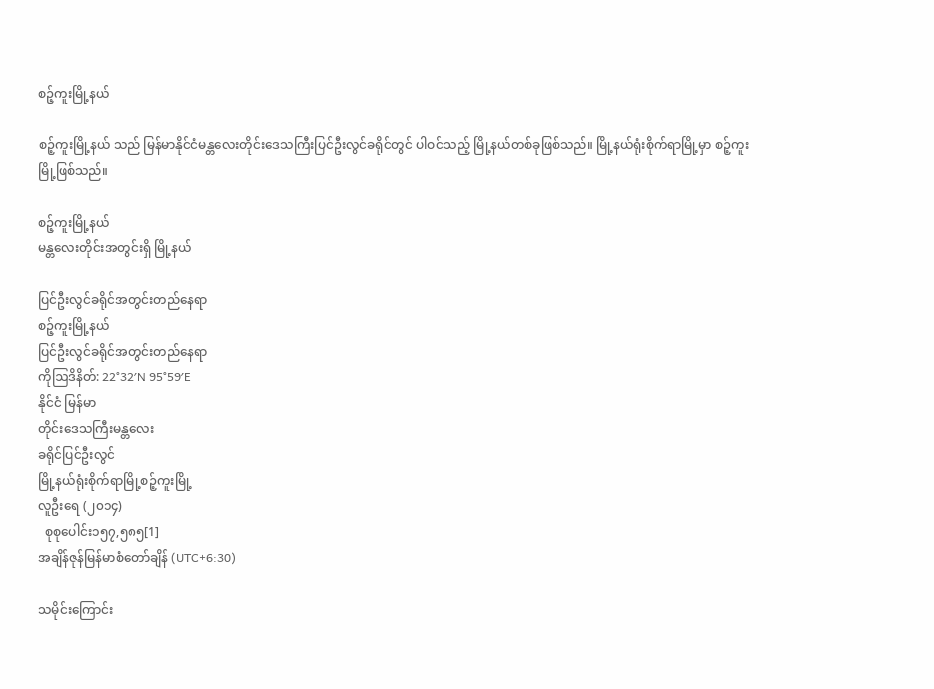စဉ့်ကူးမြို့နယ်

စဉ့်ကူးမြို့နယ် သည် မြန်မာနိုင်ငံမန္တလေးတိုင်းဒေသကြီးပြင်ဦးလွင်ခရိုင်တွင် ပါဝင်သည့် မြို့နယ်တစ်ခုဖြစ်သည်။ မြို့နယ်ရုံးစိုက်ရာမြို့မှာ စဉ့်ကူးမြို့ဖြစ်သည်။

စဉ့်ကူးမြို့နယ်
မန္တလေးတိုင်းအတွင်းရှိ မြို့နယ်

ပြင်ဦးလွင်ခရိုင်အတွင်းတည်နေရာ
စဉ့်ကူးမြို့နယ်
ပြင်ဦးလွင်ခရိုင်အတွင်းတည်နေရာ
ကိုဩဒိနိတ်: 22°32′N 95°59′E
နိုင်ငံ မြန်မာ
တိုင်းဒေသကြီးမန္တလေး
ခရိုင်ပြင်ဦးလွင်
မြို့နယ်ရုံးစိုက်ရာမြို့စဉ့်ကူးမြို့
လူဦးရေ (၂၀၁၄)
  စုစုပေါင်း၁၅၇,၅၈၅[1]
အချိန်ဇုန်မြန်မာစံတော်ချိန် (UTC+6:30)

သမိုင်းကြောင်း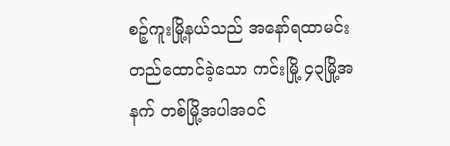စဉ့်ကူးမြို့နယ်သည် အနော်ရထာမင်းတည်ထောင်ခဲ့သော ကင်းမြို့ ၄၃မြို့အနက် တစ်မြို့အပါအဝင်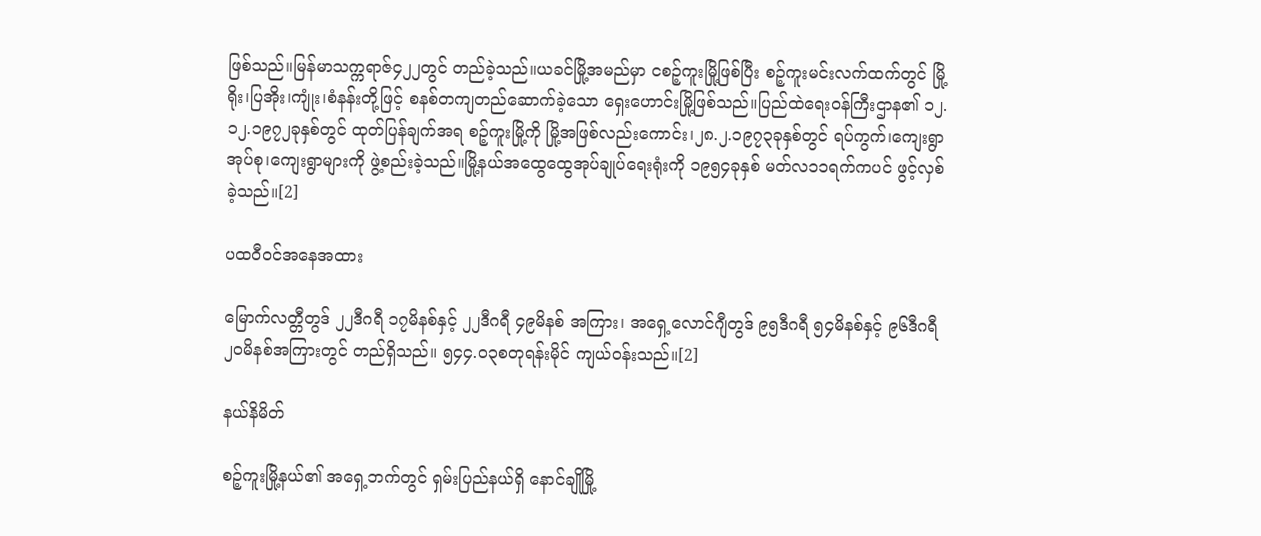ဖြစ်သည်။မြန်မာသက္ကရာဇ်၄၂၂တွင် တည်ခဲ့သည်။ယခင်မြို့အမည်မှာ ငစဉ့်ကူးမြို့ဖြစ်ပြီး စဉ့်ကူးမင်းလက်ထက်တွင် မြို့ရိုး၊ပြအိုး၊ကျုံး၊စံနန်းတို့ဖြင့် စနစ်တကျတည်ဆောက်ခဲ့သော ရှေးဟောင်းမြို့ဖြစ်သည်။ပြည်ထဲရေးဝန်ကြီးဌာန၏ ၁၂.၁၂.၁၉၇၂ခုနှစ်တွင် ထုတ်ပြန်ချက်အရ စဉ့်ကူးမြို့ကို မြို့အဖြစ်လည်းကောင်း၊၂၈.၂.၁၉၇၃ခုနှစ်တွင် ရပ်ကွက်၊ကျေးရွာအုပ်စု၊ကျေးရွာများကို ဖွဲ့စည်းခဲ့သည်။မြို့နယ်အထွေထွေအုပ်ချုပ်ရေးရုံးကို ၁၉၅၄ခုနှစ် မတ်လ၁၁ရက်ကပင် ဖွင့်လှစ်ခဲ့သည်။[2]

ပထဝီဝင်အနေအထား

မြောက်လတ္တီတွဒ် ၂၂ဒီဂရီ ၁၇မိနစ်နှင့် ၂၂ဒီဂရီ ၄၉မိနစ် အကြား၊ အရှေ့လောင်ဂျီတွဒ် ၉၅ဒီဂရီ ၅၄မိနစ်နှင့် ၉၆ဒီဂရီ ၂၀မိနစ်အကြားတွင် တည်ရှိသည်။ ၅၄၄.၀၃စတုရန်းမိုင် ကျယ်ဝန်းသည်။[2]

နယ်နိမိတ်

စဉ့်ကူးမြို့နယ်၏ အရှေ့ဘက်တွင် ရှမ်းပြည်နယ်ရှိ နောင်ချိုမြို့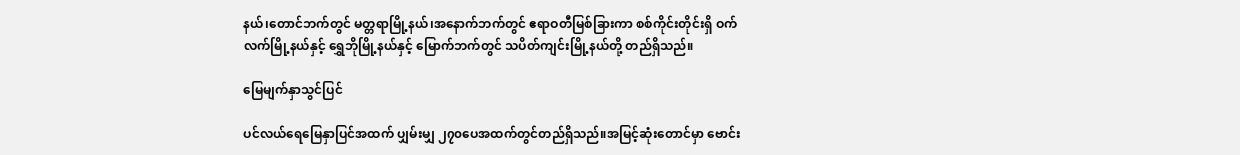နယ်၊တောင်ဘက်တွင် မတ္တရာမြို့နယ်၊အနောက်ဘက်တွင် ဧရာဝတီမြစ်ခြားကာ စစ်ကိုင်းတိုင်းရှိ ဝက်လက်မြို့နယ်နှင့် ရွှေဘိုမြို့နယ်နှင့် မြောက်ဘက်တွင် သပိတ်ကျင်းမြို့နယ်တို့ တည်ရှိသည်။

မြေမျက်နှာသွင်ပြင်

ပင်လယ်ရေမြေနှာပြင်အထက် ပျှမ်းမျှ ၂၇၀ပေအထက်တွင်တည်ရှိသည်။အမြင့်ဆုံးတောင်မှာ ဗောင်း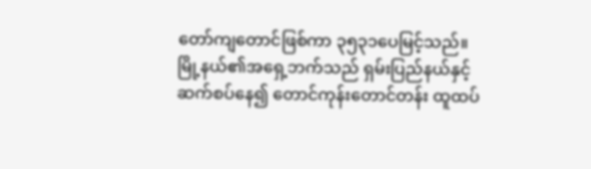တော်ကျတောင်ဖြစ်ကာ ၃၅၃၁ပေမြင့်သည်။မြို့နယ်၏အရှေ့ဘက်သည် ရှမ်းပြည်နယ်နှင့် ဆက်စပ်နေ၍ တောင်ကုန်းတောင်တန်း ထူထပ်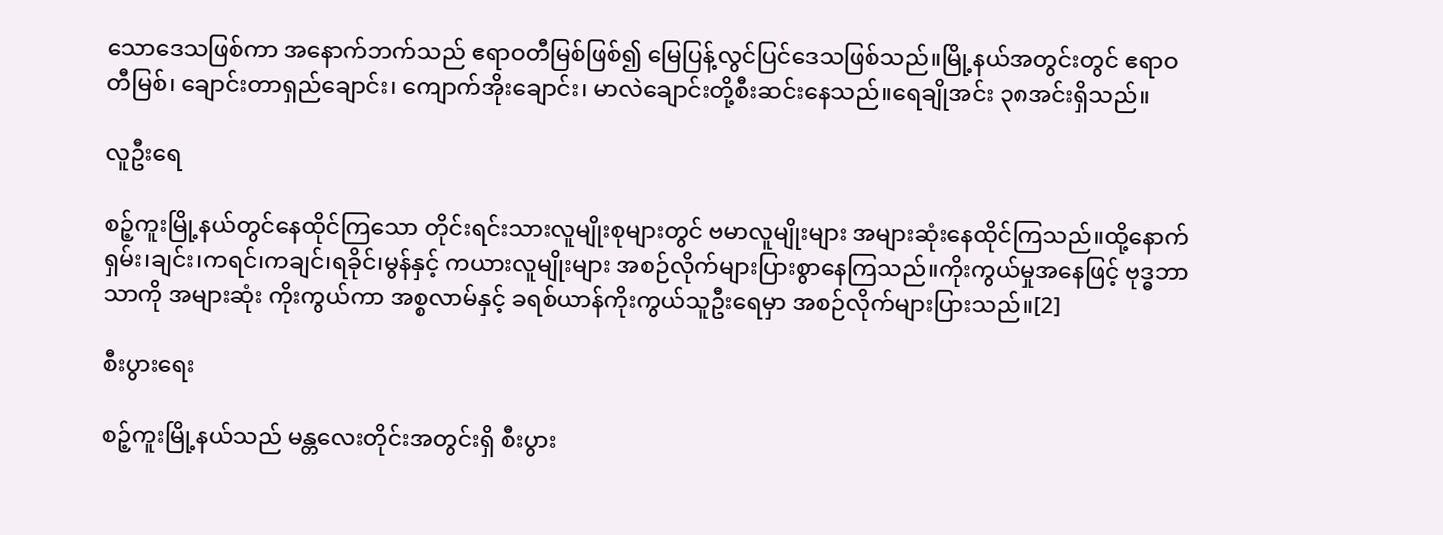သောဒေသဖြစ်ကာ အနောက်ဘက်သည် ဧရာဝတီမြစ်ဖြစ်၍ မြေပြန့်လွင်ပြင်ဒေသဖြစ်သည်။မြို့နယ်အတွင်းတွင် ဧရာဝတီမြစ်၊ ချောင်းတာရှည်ချောင်း၊ ကျောက်အိုးချောင်း၊ မာလဲချောင်းတို့စီးဆင်းနေသည်။ရေချိုအင်း ၃၈အင်းရှိသည်။

လူဦးရေ

စဉ့်ကူးမြို့နယ်တွင်နေထိုင်ကြသော တိုင်းရင်းသားလူမျိုးစုများတွင် ဗမာလူမျိုးများ အများဆုံးနေထိုင်ကြသည်။ထို့နောက် ရှမ်း၊ချင်း၊ကရင်၊ကချင်၊ရခိုင်၊မွန်နှင့် ကယားလူမျိုးများ အစဉ်လိုက်များပြားစွာနေကြသည်။ကိုးကွယ်မှုအနေဖြင့် ဗုဒ္ဓဘာသာကို အများဆုံး ကိုးကွယ်ကာ အစ္စလာမ်နှင့် ခရစ်ယာန်ကိုးကွယ်သူဦးရေမှာ အစဉ်လိုက်များပြားသည်။[2]

စီးပွားရေး

စဉ့်ကူးမြို့နယ်သည် မန္တလေးတိုင်းအတွင်းရှိ စီးပွား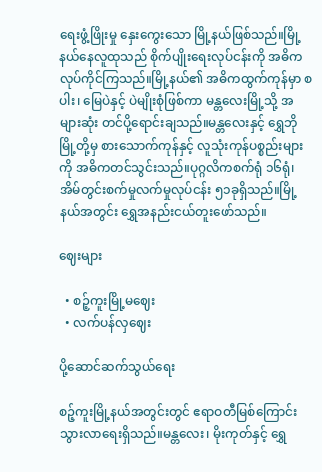ရေးဖွံ့ဖြိုးမှု နှေးကွေးသော မြို့နယ်ဖြစ်သည်။မြို့နယ်နေလူထုသည် စိုက်ပျိုးရေးလုပ်ငန်းကို အဓိကလုပ်ကိုင်ကြသည်။မြို့နယ်၏ အဓိကထွက်ကုန်မှာ စပါး၊ မြေပဲနှင့် ပဲမျိုးစုံဖြစ်ကာ မန္တလေးမြို့သို့ အများဆုံး တင်ပို့ရောင်းချသည်။မန္တလေးနှင့် ရွှေဘိုမြို့တို့မှ စားသောက်ကုန်နှင့် လူသုံးကုန်ပစ္စည်းများကို အဓိကတင်သွင်းသည်။ပုဂ္ဂလိကစက်ရုံ ၁၆ရုံ၊ အိမ်တွင်းစက်မှုလက်မှုလုပ်ငန်း ၅၁ခုရှိသည်။မြို့နယ်အတွင်း ရွှေအနည်းငယ်တူးဖော်သည်။

ဈေးများ

  • စဉ့်ကူးမြို့မဈေး
  • လက်ပန်လှဈေး

ပို့ဆောင်ဆက်သွယ်ရေး

စဉ့်ကူးမြို့နယ်အတွင်းတွင် ဧရာဝတီမြစ်ကြောင်းသွားလာရေးရှိသည်။မန္တလေး၊ မိုးကုတ်နှင့် ရွှေ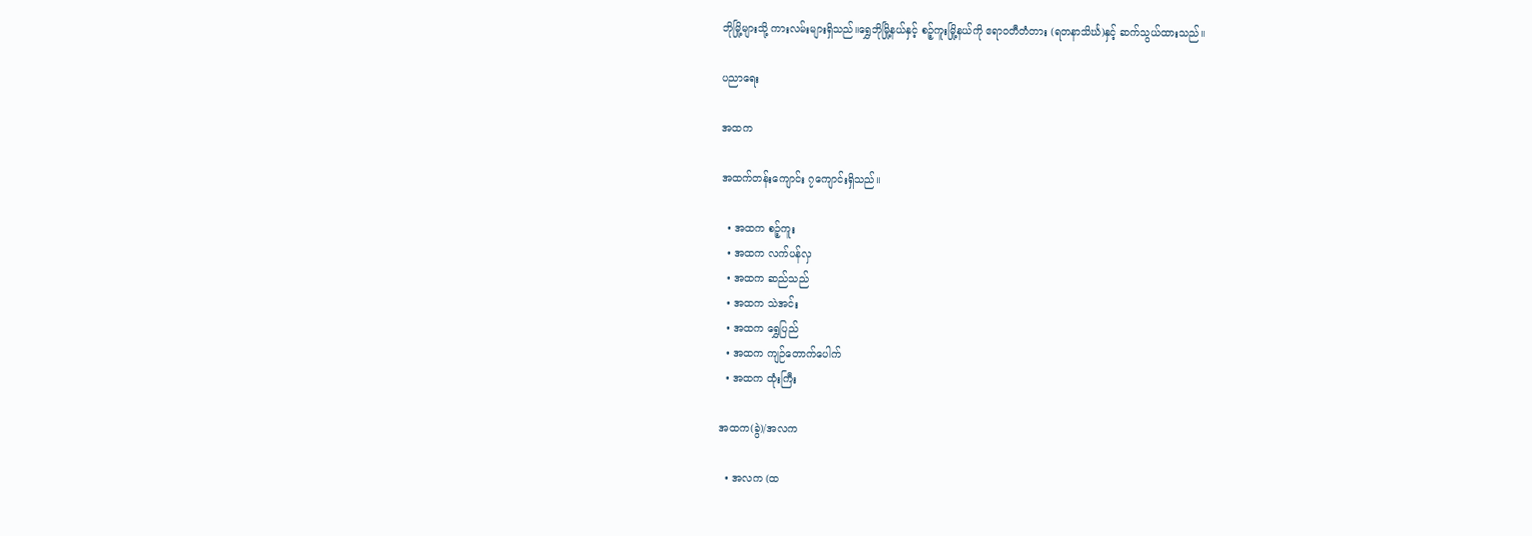ဘိုမြို့များသို့ ကားလမ်းများရှိသည်။ရွှေဘိုမြို့နယ်နှင့် စဉ့်ကူးမြို့နယ်ကို ဧရာဝတီတံတား (ရတနာသိင်္ဃ)နှင့် ဆက်သွယ်ထားသည်။

ပညာရေး

အထက

အထက်တန်းကျောင်း ၇ကျောင်းရှိသည်။

  • အထက စဉ့်ကူး
  • အထက လက်ပန်လှ
  • အထက ဆည်သည်
  • အထက သဲအင်း
  • အထက ရွှေပြည်
  • အထက ကျဉ်တောက်ပေါက်
  • အထက ထုံးကြီး

အထက(ခွဲ)/အလက

  • အလက (ထ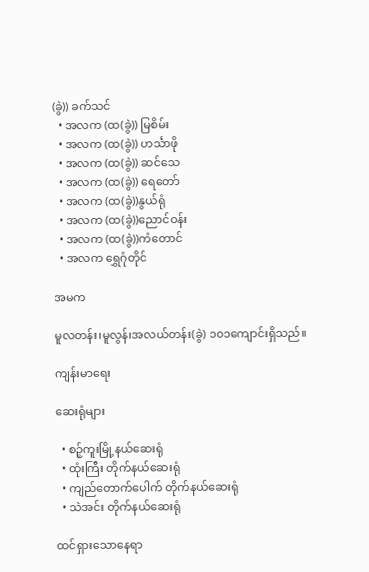(ခွဲ)) ခက်သင်
  • အလက (ထ(ခွဲ)) မြစိမ်း
  • အလက (ထ(ခွဲ)) ဟင်္သာဖို
  • အလက (ထ(ခွဲ)) ဆင်သေ
  • အလက (ထ(ခွဲ)) ရေတော်
  • အလက (ထ(ခွဲ))နွယ်ရုံ
  • အလက (ထ(ခွဲ))ညောင်ဝန်း
  • အလက (ထ(ခွဲ))ကံတောင်
  • အလက ရွှေဂုံတိုင်

အမက

မူလတန်း၊မူလွန်၊အလယ်တန်း(ခွဲ) ၁၀၁ကျောင်းရှိသည်။

ကျန်းမာရေး

ဆေးရုံများ

  • စဉ့်ကူးမြို့နယ်ဆေးရုံ
  • ထုံးကြီး တိုက်နယ်ဆေးရုံ
  • ကျည်တောက်ပေါက် တိုက်နယ်ဆေးရုံ
  • သဲအင်း တိုက်နယ်ဆေးရုံ

ထင်ရှားသောနေရာ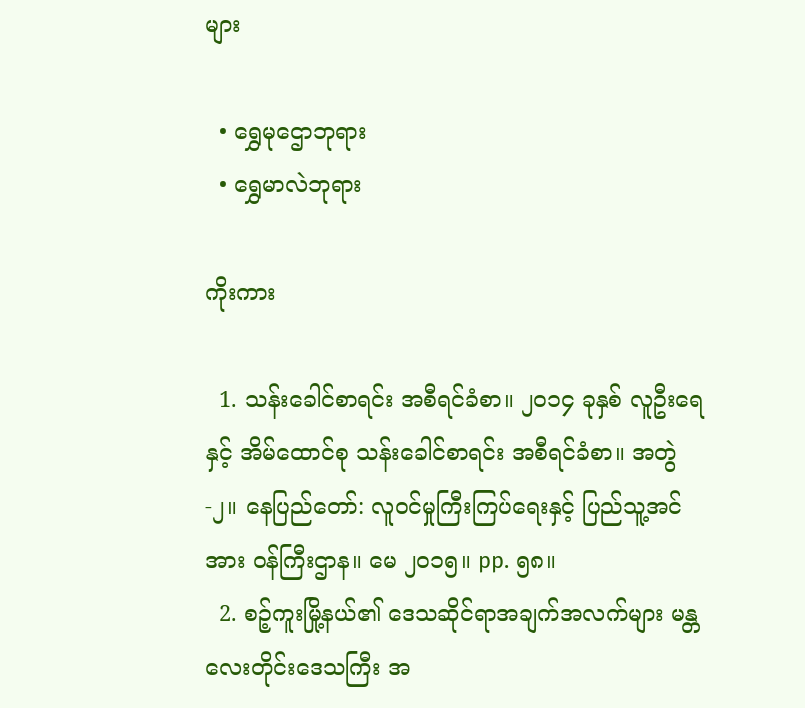များ

  • ရွှေမုဌောဘုရား
  • ရွှေမာလဲဘုရား

ကိုးကား

  1. သန်းခေါင်စာရင်း အစီရင်ခံစာ။ ၂၀၁၄ ခုနှစ် လူဦးရေနှင့် အိမ်ထောင်စု သန်းခေါင်စာရင်း အစီရင်ခံစာ။ အတွဲ-၂။ နေပြည်တော်: လူဝင်မှုကြီးကြပ်ရေးနှင့် ပြည်သူ့အင်အား ဝန်ကြီးဌာန။ မေ ၂၀၁၅။ pp. ၅၈။
  2. စဉ့်ကူးမြို့နယ်၏ ဒေသဆိုင်ရာအချက်အလက်များ မန္တလေးတိုင်းဒေသကြီး အ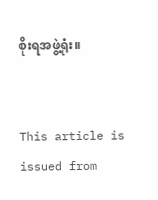စိုးရအဖွဲ့ရုံး။


This article is issued from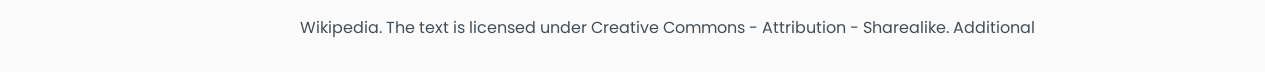Wikipedia. The text is licensed under Creative Commons - Attribution - Sharealike. Additional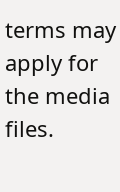terms may apply for the media files.